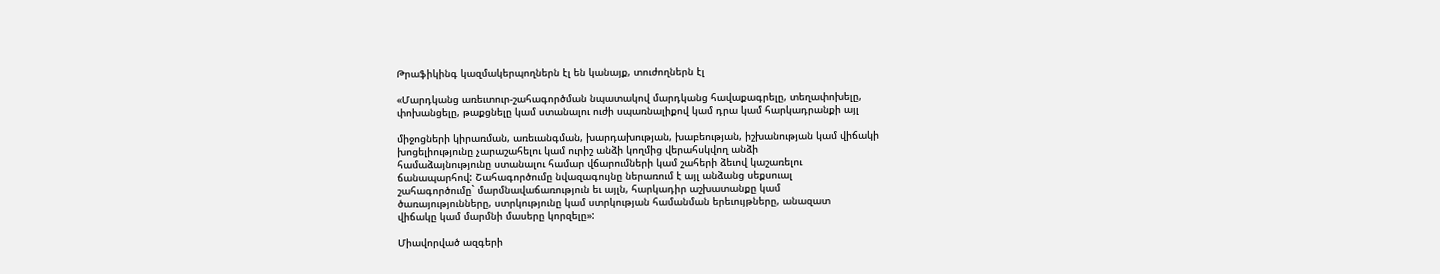Թրաֆիկինգ կազմակերպողներն էլ են կանայք, տուժողներն էլ

«Մարդկանց առեւտուր-շահագործման նպատակով մարդկանց հավաքագրելը, տեղափոխելը,
փոխանցելը, թաքցնելը կամ ստանալու ուժի սպառնալիքով կամ դրա կամ հարկադրանքի այլ

միջոցների կիրառման, առեւանգման, խարդախության, խաբեության, իշխանության կամ վիճակի
խոցելիությունը չարաշահելու կամ ուրիշ անձի կողմից վերահսկվող անձի
համաձայնությունը ստանալու համար վճարումների կամ շահերի ձեւով կաշառելու
ճանապարհով: Շահագործումը նվազագույնը ներառում է այլ անձանց սեքսուալ
շահագործումը` մարմնավաճառություն եւ այլն, հարկադիր աշխատանքը կամ
ծառայությունները, ստրկությունը կամ ստրկության համանման երեւույթները, անազատ
վիճակը կամ մարմնի մասերը կորզելը»:

Միավորված ազգերի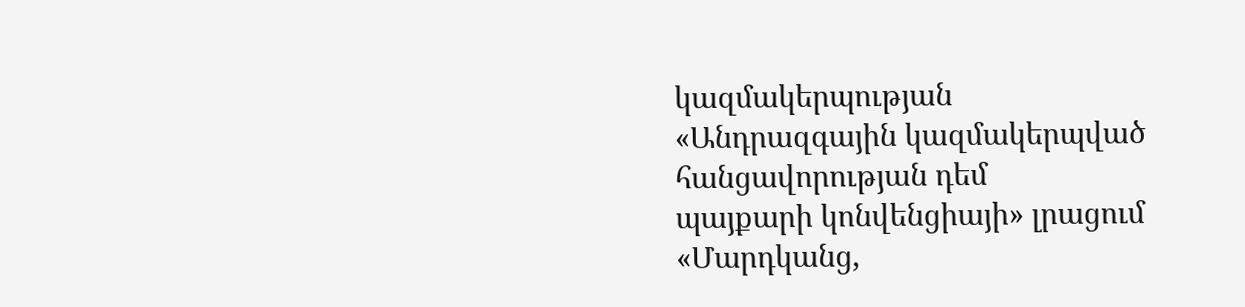կազմակերպության «Անդրազգային կազմակերպված հանցավորության դեմ
պայքարի կոնվենցիայի» լրացում «Մարդկանց,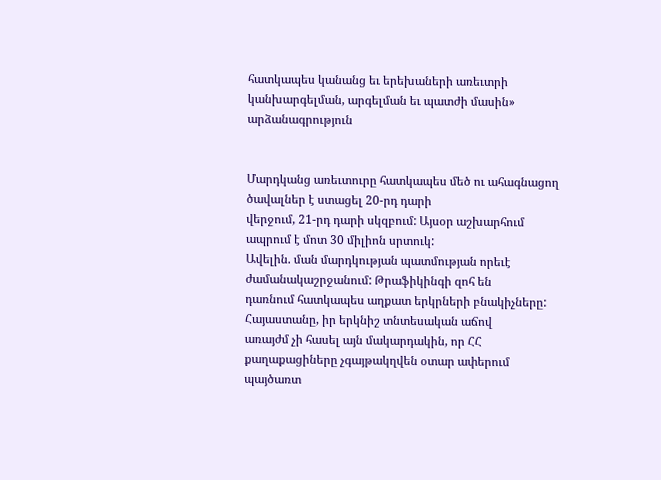հատկապես կանանց եւ երեխաների առեւտրի
կանխարգելման, արգելման եւ պատժի մասին» արձանագրություն


Մարդկանց առեւտուրը հատկապես մեծ ու ահագնացող ծավալներ է ստացել 20-րդ դարի
վերջում, 21-րդ դարի սկզբում: Այսօր աշխարհում ապրում է մոտ 30 միլիոն սրտուկ:
Ավելին. ման մարդկության պատմության որեւէ ժամանակաշրջանում: Թրաֆիկինգի զոհ են
դառնում հատկապես աղքատ երկրների բնակիչները: Հայաստանը, իր երկնիշ տնտեսական աճով
առայժմ չի հասել այն մակարդակին, որ ՀՀ քաղաքացիները չգայթակղվեն օտար ափերում
պայծառտ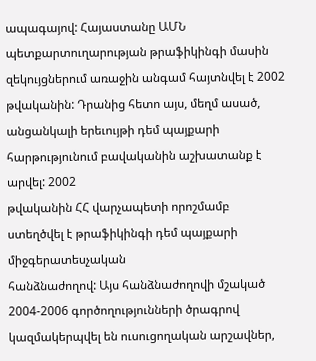ապագայով: Հայաստանը ԱՄՆ պետքարտուղարության թրաֆիկինգի մասին
զեկույցներում առաջին անգամ հայտնվել է 2002 թվականին: Դրանից հետո այս, մեղմ ասած,
անցանկալի երեւույթի դեմ պայքարի հարթությունում բավականին աշխատանք է արվել: 2002
թվականին ՀՀ վարչապետի որոշմամբ ստեղծվել է թրաֆիկինգի դեմ պայքարի միջգերատեսչական
հանձնաժողով: Այս հանձնաժողովի մշակած 2004-2006 գործողությունների ծրագրով
կազմակերպվել են ուսուցողական արշավներ,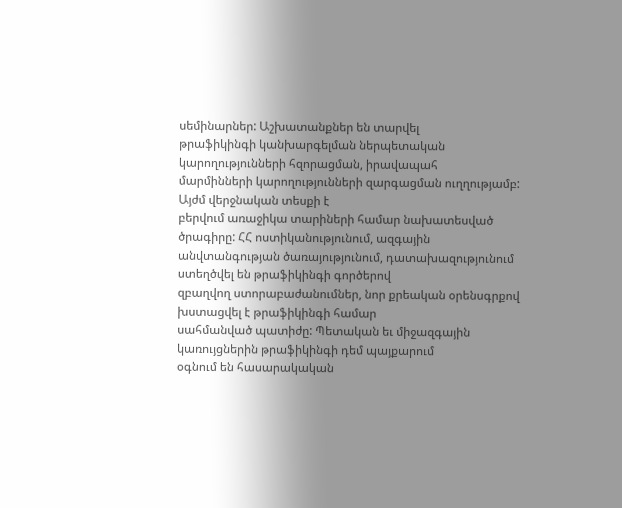սեմինարներ: Աշխատանքներ են տարվել
թրաֆիկինգի կանխարգելման ներպետական կարողությունների հզորացման, իրավապահ
մարմինների կարողությունների զարգացման ուղղությամբ: Այժմ վերջնական տեսքի է
բերվում առաջիկա տարիների համար նախատեսված ծրագիրը: ՀՀ ոստիկանությունում, ազգային
անվտանգության ծառայությունում, դատախազությունում ստեղծվել են թրաֆիկինգի գործերով
զբաղվող ստորաբաժանումներ, նոր քրեական օրենսգրքով խստացվել է թրաֆիկինգի համար
սահմանված պատիժը: Պետական եւ միջազգային կառույցներին թրաֆիկինգի դեմ պայքարում
օգնում են հասարակական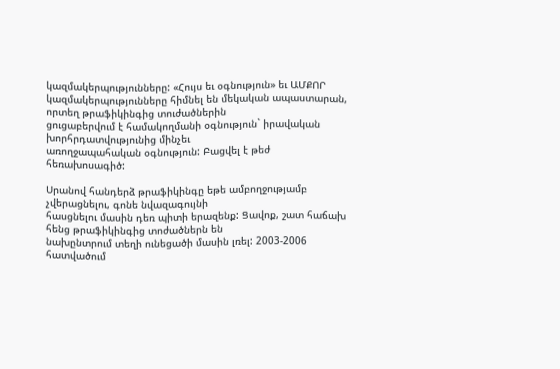կազմակերպությունները: «Հույս եւ օգնություն» եւ ԱՄՔՈՐ
կազմակերպությունները հիմնել են մեկական ապաստարան, որտեղ թրաֆիկինգից տուժածներին
ցուցաբերվում է համակողմանի օգնություն` իրավական խորհրդատվությունից մինչեւ
առողջապահական օգնություն: Բացվել է թեժ հեռախոսագիծ:

Սրանով հանդերձ թրաֆիկինգը եթե ամբողջությամբ չվերացնելու, գոնե նվազագույնի
հասցնելու մասին դեռ պիտի երազենք: Ցավոք, շատ հաճախ հենց թրաֆիկինգից տոժածներն են
նախընտրում տեղի ունեցածի մասին լռել: 2003-2006 հատվածում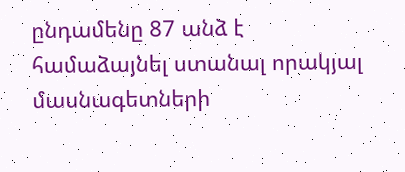ընդամենը 87 անձ է
համաձայնել ստանալ որակյալ մասնագետների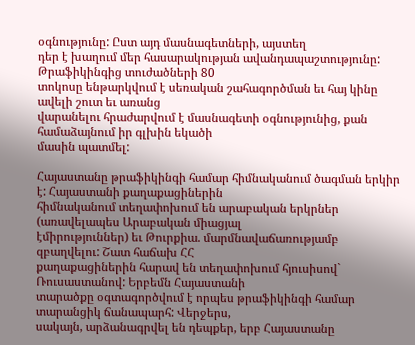օգնությունը: Ըստ այդ մասնագետների, այստեղ
դեր է խաղում մեր հասարակության ավանդապաշտությունը: Թրաֆիկինգից տուժածների 80
տոկոսը ենթարկվում է սեռական շահագործման եւ հայ կինը ավելի շուտ եւ առանց
վարանելու հրաժարվում է մասնագետի օգնությունից, քան համաձայնում իր գլխին եկածի
մասին պատմել:

Հայաստանը թրաֆիկինգի համար հիմնականում ծագման երկիր է: Հայաստանի քաղաքացիներին
հիմնականում տեղափոխում են արաբական երկրներ (առավելապես Արաբական միացյալ
էմիրություններ) եւ Թուրքիա. մարմնավաճառությամբ զբաղվելու: Շատ հաճախ ՀՀ
քաղաքացիներին հարավ են տեղափոխում հյուսիսով` Ռուսաստանով: Երբեմն Հայաստանի
տարածքը օգտագործվում է որպես թրաֆիկինգի համար տարանցիկ ճանապարհ: Վերջերս,
սակայն, արձանագրվել են դեպքեր, երբ Հայաստանը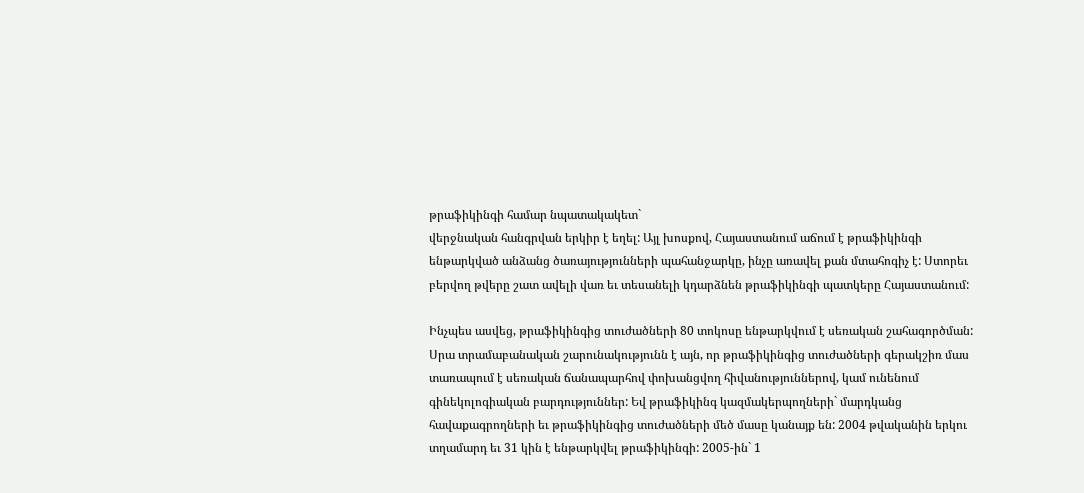թրաֆիկինգի համար նպատակակետ`
վերջնական հանգրվան երկիր է եղել: Այլ խոսքով, Հայաստանում աճում է թրաֆիկինգի
ենթարկված անձանց ծառայությունների պահանջարկը, ինչը առավել քան մտահոգիչ է: Ստորեւ
բերվող թվերը շատ ավելի վառ եւ տեսանելի կդարձնեն թրաֆիկինգի պատկերը Հայաստանում:

Ինչպես ասվեց, թրաֆիկինգից տուժածների 80 տոկոսը ենթարկվում է սեռական շահագործման:
Սրա տրամաբանական շարունակությունն է այն, որ թրաֆիկինգից տուժածների գերակշիռ մաս
տառապում է սեռական ճանապարհով փոխանցվող հիվանություններով, կամ ունենում
գինեկոլոգիական բարդություններ: Եվ թրաֆիկինգ կազմակերպողների` մարդկանց
հավաքագրողների եւ թրաֆիկինգից տուժածների մեծ մասը կանայք են: 2004 թվականին երկու
տղամարդ եւ 31 կին է ենթարկվել թրաֆիկինգի: 2005-ին` 1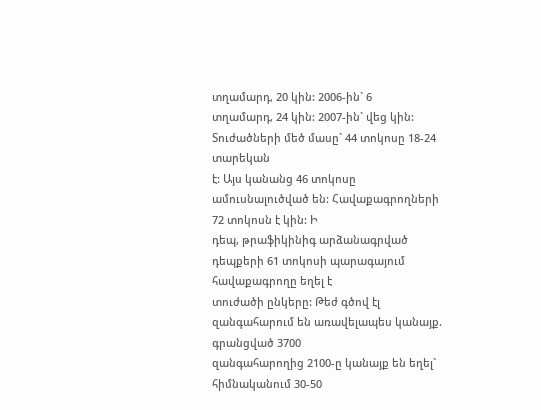տղամարդ, 20 կին: 2006-ին` 6
տղամարդ, 24 կին: 2007-ին` վեց կին: Տուժածների մեծ մասը` 44 տոկոսը 18-24 տարեկան
է: Այս կանանց 46 տոկոսը ամուսնալուծված են: Հավաքագրողների 72 տոկոսն է կին: Ի
դեպ, թրաֆիկինիգ արձանագրված դեպքերի 61 տոկոսի պարագայում հավաքագրողը եղել է
տուժածի ընկերը: Թեժ գծով էլ զանգահարում են առավելապես կանայք. գրանցված 3700
զանգահարողից 2100-ը կանայք են եղել` հիմնականում 30-50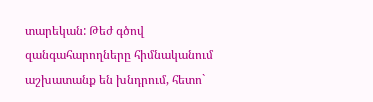տարեկան: Թեժ գծով
զանգահարողները հիմնականում աշխատանք են խնդրում, հետո`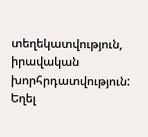տեղեկատվություն, իրավական
խորհրդատվություն: Եղել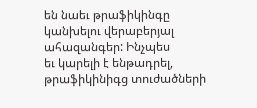են նաեւ թրաֆիկինգը կանխելու վերաբերյալ ահազանգեր: Ինչպես
եւ կարելի է ենթադրել, թրաֆիկինիգց տուժածների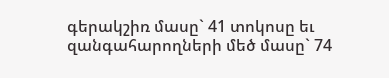գերակշիռ մասը` 41 տոկոսը եւ
զանգահարողների մեծ մասը` 74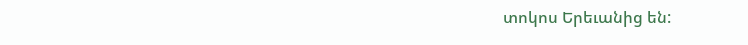տոկոս Երեւանից են: